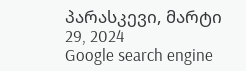პარასკევი, მარტი 29, 2024
Google search engine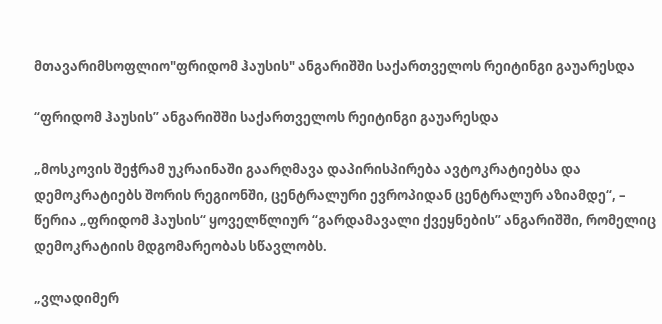მთავარიმსოფლიო"ფრიდომ ჰაუსის" ანგარიშში საქართველოს რეიტინგი გაუარესდა

“ფრიდომ ჰაუსის” ანგარიშში საქართველოს რეიტინგი გაუარესდა

„მოსკოვის შეჭრამ უკრაინაში გაარღმავა დაპირისპირება ავტოკრატიებსა და დემოკრატიებს შორის რეგიონში, ცენტრალური ევროპიდან ცენტრალურ აზიამდე“, – წერია „ფრიდომ ჰაუსის“ ყოველწლიურ “გარდამავალი ქვეყნების” ანგარიშში, რომელიც დემოკრატიის მდგომარეობას სწავლობს.

„ვლადიმერ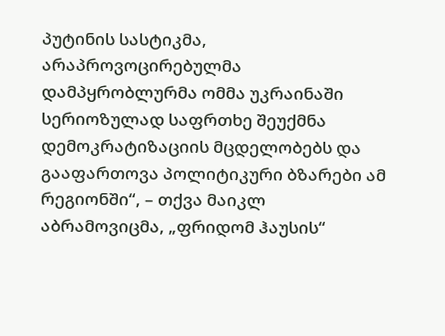პუტინის სასტიკმა, არაპროვოცირებულმა დამპყრობლურმა ომმა უკრაინაში სერიოზულად საფრთხე შეუქმნა დემოკრატიზაციის მცდელობებს და გააფართოვა პოლიტიკური ბზარები ამ რეგიონში“, – თქვა მაიკლ აბრამოვიცმა, „ფრიდომ ჰაუსის“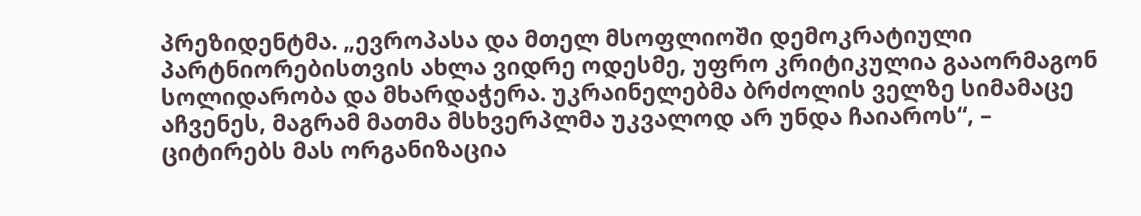პრეზიდენტმა. „ევროპასა და მთელ მსოფლიოში დემოკრატიული პარტნიორებისთვის ახლა ვიდრე ოდესმე, უფრო კრიტიკულია გააორმაგონ სოლიდარობა და მხარდაჭერა. უკრაინელებმა ბრძოლის ველზე სიმამაცე აჩვენეს, მაგრამ მათმა მსხვერპლმა უკვალოდ არ უნდა ჩაიაროს“, – ციტირებს მას ორგანიზაცია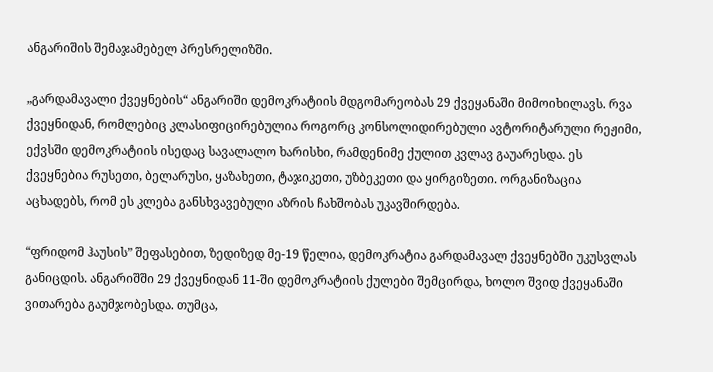ანგარიშის შემაჯამებელ პრესრელიზში.

„გარდამავალი ქვეყნების“ ანგარიში დემოკრატიის მდგომარეობას 29 ქვეყანაში მიმოიხილავს. რვა ქვეყნიდან, რომლებიც კლასიფიცირებულია როგორც კონსოლიდირებული ავტორიტარული რეჟიმი, ექვსში დემოკრატიის ისედაც სავალალო ხარისხი, რამდენიმე ქულით კვლავ გაუარესდა. ეს ქვეყნებია რუსეთი, ბელარუსი, ყაზახეთი, ტაჯიკეთი, უზბეკეთი და ყირგიზეთი. ორგანიზაცია აცხადებს, რომ ეს კლება განსხვავებული აზრის ჩახშობას უკავშირდება.

“ფრიდომ ჰაუსის” შეფასებით, ზედიზედ მე-19 წელია, დემოკრატია გარდამავალ ქვეყნებში უკუსვლას განიცდის. ანგარიშში 29 ქვეყნიდან 11-ში დემოკრატიის ქულები შემცირდა, ხოლო შვიდ ქვეყანაში ვითარება გაუმჯობესდა. თუმცა,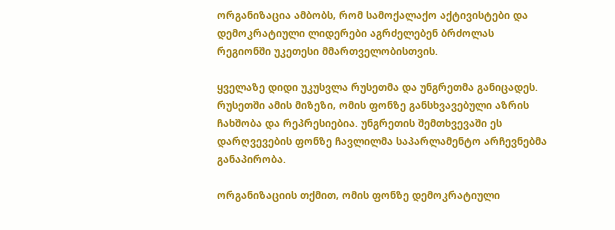ორგანიზაცია ამბობს, რომ სამოქალაქო აქტივისტები და დემოკრატიული ლიდერები აგრძელებენ ბრძოლას რეგიონში უკეთესი მმართველობისთვის.

ყველაზე დიდი უკუსვლა რუსეთმა და უნგრეთმა განიცადეს. რუსეთში ამის მიზეზი, ომის ფონზე განსხვავებული აზრის ჩახშობა და რეპრესიებია. უნგრეთის შემთხვევაში ეს დარღვევების ფონზე ჩავლილმა საპარლამენტო არჩევნებმა განაპირობა.

ორგანიზაციის თქმით, ომის ფონზე დემოკრატიული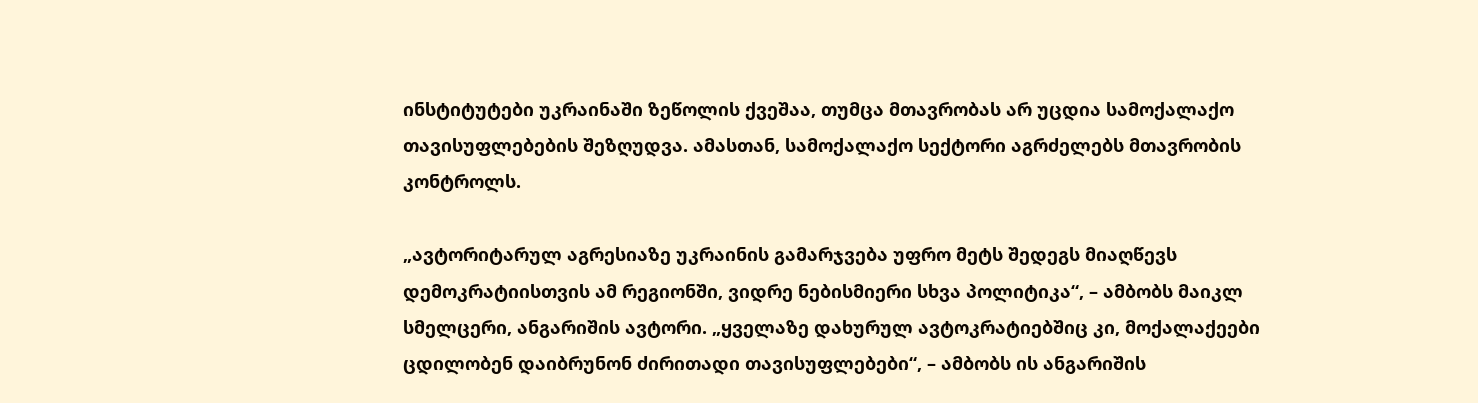ინსტიტუტები უკრაინაში ზეწოლის ქვეშაა, თუმცა მთავრობას არ უცდია სამოქალაქო თავისუფლებების შეზღუდვა. ამასთან, სამოქალაქო სექტორი აგრძელებს მთავრობის კონტროლს.

„ავტორიტარულ აგრესიაზე უკრაინის გამარჯვება უფრო მეტს შედეგს მიაღწევს დემოკრატიისთვის ამ რეგიონში, ვიდრე ნებისმიერი სხვა პოლიტიკა“, – ამბობს მაიკლ სმელცერი, ანგარიშის ავტორი. „ყველაზე დახურულ ავტოკრატიებშიც კი, მოქალაქეები ცდილობენ დაიბრუნონ ძირითადი თავისუფლებები“, – ამბობს ის ანგარიშის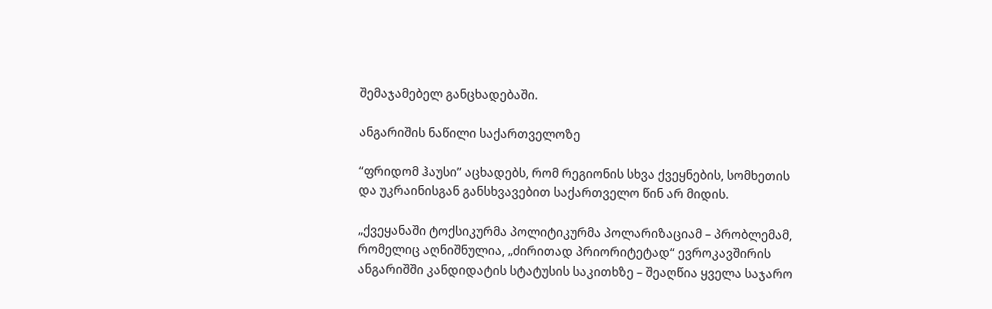შემაჯამებელ განცხადებაში.

ანგარიშის ნაწილი საქართველოზე

“ფრიდომ ჰაუსი” აცხადებს, რომ რეგიონის სხვა ქვეყნების, სომხეთის და უკრაინისგან განსხვავებით საქართველო წინ არ მიდის.

„ქვეყანაში ტოქსიკურმა პოლიტიკურმა პოლარიზაციამ – პრობლემამ, რომელიც აღნიშნულია, „ძირითად პრიორიტეტად“ ევროკავშირის ანგარიშში კანდიდატის სტატუსის საკითხზე – შეაღწია ყველა საჯარო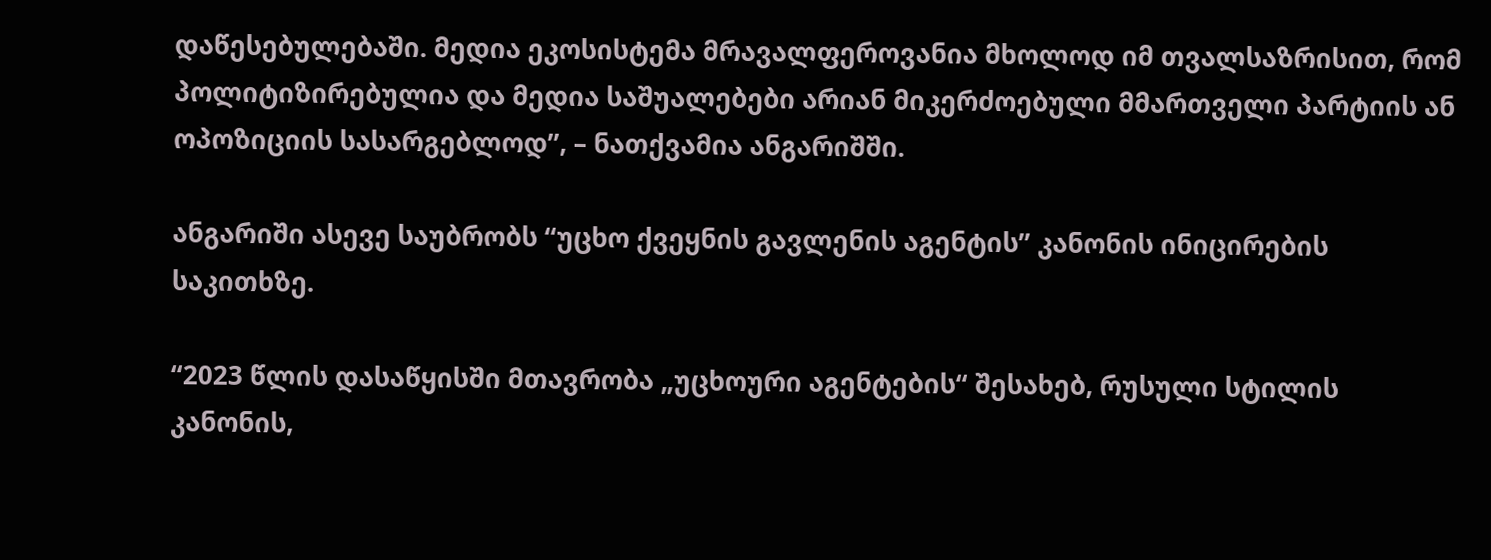დაწესებულებაში. მედია ეკოსისტემა მრავალფეროვანია მხოლოდ იმ თვალსაზრისით, რომ პოლიტიზირებულია და მედია საშუალებები არიან მიკერძოებული მმართველი პარტიის ან ოპოზიციის სასარგებლოდ”, – ნათქვამია ანგარიშში.

ანგარიში ასევე საუბრობს “უცხო ქვეყნის გავლენის აგენტის” კანონის ინიცირების საკითხზე.

“2023 წლის დასაწყისში მთავრობა „უცხოური აგენტების“ შესახებ, რუსული სტილის კანონის,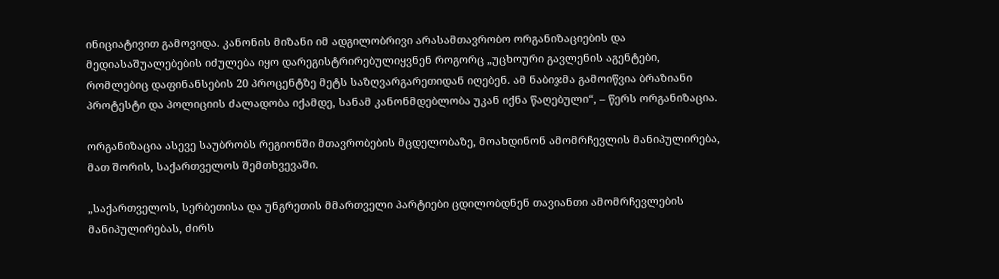ინიციატივით გამოვიდა. კანონის მიზანი იმ ადგილობრივი არასამთავრობო ორგანიზაციების და მედიასაშუალებების იძულება იყო დარეგისტრირებულიყვნენ როგორც „უცხოური გავლენის აგენტები, რომლებიც დაფინანსების 20 პროცენტზე მეტს საზღვარგარეთიდან იღებენ. ამ ნაბიჯმა გამოიწვია ბრაზიანი პროტესტი და პოლიციის ძალადობა იქამდე, სანამ კანონმდებლობა უკან იქნა წაღებული“, – წერს ორგანიზაცია.

ორგანიზაცია ასევე საუბრობს რეგიონში მთავრობების მცდელობაზე, მოახდინონ ამომრჩევლის მანიპულირება, მათ შორის, საქართველოს შემთხვევაში.

„საქართველოს, სერბეთისა და უნგრეთის მმართველი პარტიები ცდილობდნენ თავიანთი ამომრჩევლების მანიპულირებას, ძირს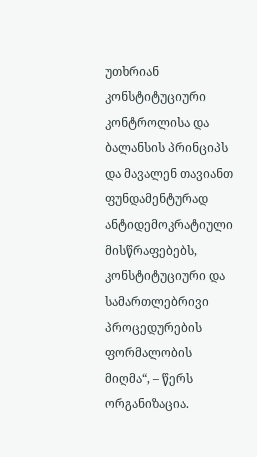უთხრიან კონსტიტუციური კონტროლისა და ბალანსის პრინციპს და მავალენ თავიანთ ფუნდამენტურად ანტიდემოკრატიული მისწრაფებებს, კონსტიტუციური და სამართლებრივი პროცედურების ფორმალობის მიღმა“, – წერს ორგანიზაცია.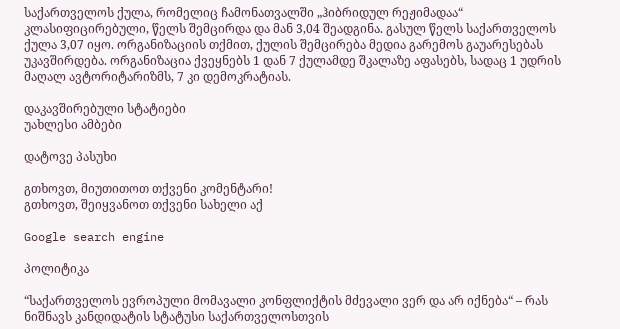საქართველოს ქულა, რომელიც ჩამონათვალში „ჰიბრიდულ რეჟიმადაა“ კლასიფიცირებული, წელს შემცირდა და მან 3,04 შეადგინა. გასულ წელს საქართველოს ქულა 3,07 იყო. ორგანიზაციის თქმით, ქულის შემცირება მედია გარემოს გაუარესებას უკავშირდება. ორგანიზაცია ქვეყნებს 1 დან 7 ქულამდე შკალაზე აფასებს, სადაც 1 უდრის მაღალ ავტორიტარიზმს, 7 კი დემოკრატიას.

დაკავშირებული სტატიები
უახლესი ამბები

დატოვე პასუხი

გთხოვთ, მიუთითოთ თქვენი კომენტარი!
გთხოვთ, შეიყვანოთ თქვენი სახელი აქ

Google search engine

პოლიტიკა

“საქართველოს ევროპული მომავალი კონფლიქტის მძევალი ვერ და არ იქნება“ – რას ნიშნავს კანდიდატის სტატუსი საქართველოსთვის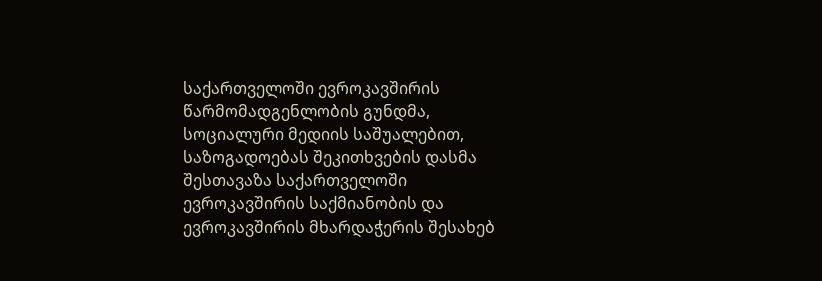საქართველოში ევროკავშირის წარმომადგენლობის გუნდმა, სოციალური მედიის საშუალებით, საზოგადოებას შეკითხვების დასმა შესთავაზა საქართველოში ევროკავშირის საქმიანობის და ევროკავშირის მხარდაჭერის შესახებ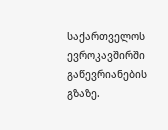საქართველოს ევროკავშირში გაწევრიანების გზაზე.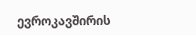ევროკავშირის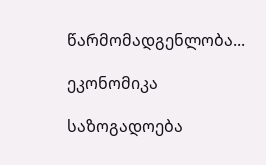წარმომადგენლობა...

ეკონომიკა

საზოგადოება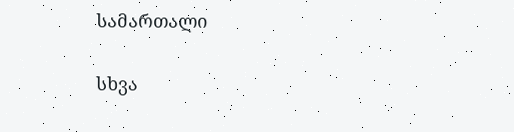სამართალი

სხვა